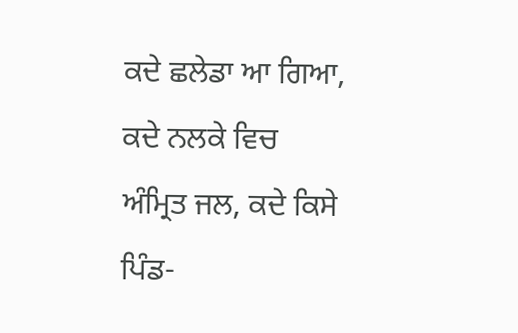ਕਦੇ ਛਲੇਡਾ ਆ ਗਿਆ, ਕਦੇ ਨਲਕੇ ਵਿਚ ਅੰਮ੍ਰਿਤ ਜਲ, ਕਦੇ ਕਿਸੇ ਪਿੰਡ-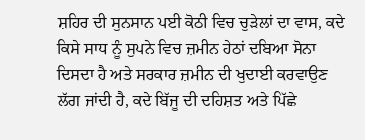ਸ਼ਹਿਰ ਦੀ ਸੁਨਸਾਨ ਪਈ ਕੋਠੀ ਵਿਚ ਚੁੜੇਲਾਂ ਦਾ ਵਾਸ, ਕਦੇ ਕਿਸੇ ਸਾਧ ਨੂੰ ਸੁਪਨੇ ਵਿਚ ਜ਼ਮੀਨ ਹੇਠਾਂ ਦਬਿਆ ਸੋਨਾ ਦਿਸਦਾ ਹੈ ਅਤੇ ਸਰਕਾਰ ਜ਼ਮੀਨ ਦੀ ਖੁਦਾਈ ਕਰਵਾਉਣ ਲੱਗ ਜਾਂਦੀ ਹੈ, ਕਦੇ ਬਿੱਜੂ ਦੀ ਦਹਿਸ਼ਤ ਅਤੇ ਪਿੱਛੇ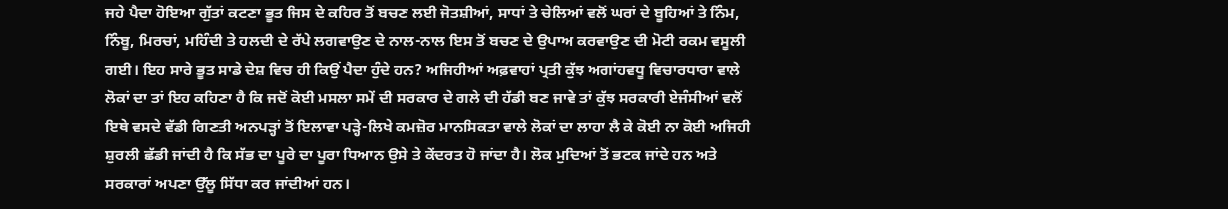ਜਹੇ ਪੈਦਾ ਹੋਇਆ ਗੁੱਤਾਂ ਕਟਣਾ ਭੂਤ ਜਿਸ ਦੇ ਕਹਿਰ ਤੋਂ ਬਚਣ ਲਈ ਜੋਤਸ਼ੀਆਂ, ਸਾਧਾਂ ਤੇ ਚੇਲਿਆਂ ਵਲੋਂ ਘਰਾਂ ਦੇ ਬੂਹਿਆਂ ਤੇ ਨਿੰਮ, ਨਿੰਬੂ, ਮਿਰਚਾਂ, ਮਹਿੰਦੀ ਤੇ ਹਲਦੀ ਦੇ ਰੱਪੇ ਲਗਵਾਉਣ ਦੇ ਨਾਲ-ਨਾਲ ਇਸ ਤੋਂ ਬਚਣ ਦੇ ਉਪਾਅ ਕਰਵਾਉਣ ਦੀ ਮੋਟੀ ਰਕਮ ਵਸੂਲੀ ਗਈ। ਇਹ ਸਾਰੇ ਭੂਤ ਸਾਡੇ ਦੇਸ਼ ਵਿਚ ਹੀ ਕਿਉਂ ਪੈਦਾ ਹੁੰਦੇ ਹਨ? ਅਜਿਹੀਆਂ ਅਫ਼ਵਾਹਾਂ ਪ੍ਰਤੀ ਕੁੱਝ ਅਗਾਂਹਵਧੂ ਵਿਚਾਰਧਾਰਾ ਵਾਲੇ ਲੋਕਾਂ ਦਾ ਤਾਂ ਇਹ ਕਹਿਣਾ ਹੈ ਕਿ ਜਦੋਂ ਕੋਈ ਮਸਲਾ ਸਮੇਂ ਦੀ ਸਰਕਾਰ ਦੇ ਗਲੇ ਦੀ ਹੱਡੀ ਬਣ ਜਾਵੇ ਤਾਂ ਕੁੱਝ ਸਰਕਾਰੀ ਏਜੰਸੀਆਂ ਵਲੋਂ ਇਥੇ ਵਸਦੇ ਵੱਡੀ ਗਿਣਤੀ ਅਨਪੜ੍ਹਾਂ ਤੋਂ ਇਲਾਵਾ ਪੜ੍ਹੇ-ਲਿਖੇ ਕਮਜ਼ੋਰ ਮਾਨਸਿਕਤਾ ਵਾਲੇ ਲੋਕਾਂ ਦਾ ਲਾਹਾ ਲੈ ਕੇ ਕੋਈ ਨਾ ਕੋਈ ਅਜਿਹੀ ਸ਼ੁਰਲੀ ਛੱਡੀ ਜਾਂਦੀ ਹੈ ਕਿ ਸੱਭ ਦਾ ਪੂਰੇ ਦਾ ਪੂਰਾ ਧਿਆਨ ਉਸੇ ਤੇ ਕੇਂਦਰਤ ਹੋ ਜਾਂਦਾ ਹੈ। ਲੋਕ ਮੁਦਿਆਂ ਤੋਂ ਭਟਕ ਜਾਂਦੇ ਹਨ ਅਤੇ ਸਰਕਾਰਾਂ ਅਪਣਾ ਉੱਲੂ ਸਿੱਧਾ ਕਰ ਜਾਂਦੀਆਂ ਹਨ।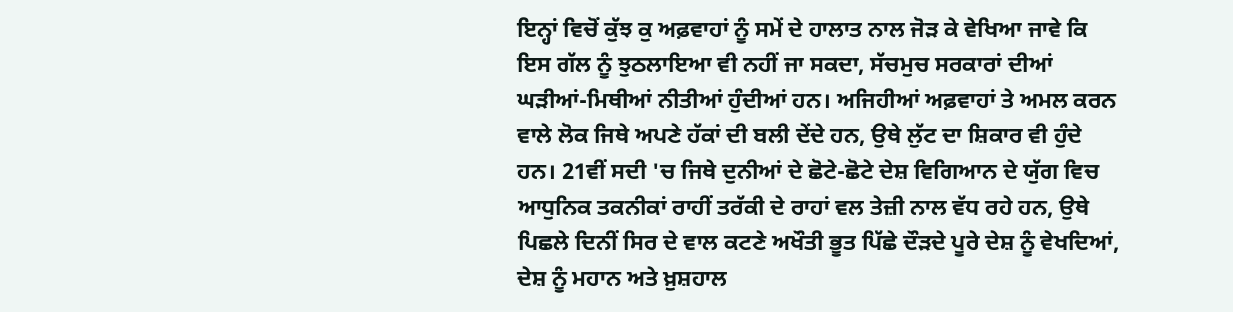ਇਨ੍ਹਾਂ ਵਿਚੋਂ ਕੁੱਝ ਕੁ ਅਫ਼ਵਾਹਾਂ ਨੂੰ ਸਮੇਂ ਦੇ ਹਾਲਾਤ ਨਾਲ ਜੋੜ ਕੇ ਵੇਖਿਆ ਜਾਵੇ ਕਿ ਇਸ ਗੱਲ ਨੂੰ ਝੁਠਲਾਇਆ ਵੀ ਨਹੀਂ ਜਾ ਸਕਦਾ, ਸੱਚਮੁਚ ਸਰਕਾਰਾਂ ਦੀਆਂ ਘੜੀਆਂ-ਮਿਥੀਆਂ ਨੀਤੀਆਂ ਹੁੰਦੀਆਂ ਹਨ। ਅਜਿਹੀਆਂ ਅਫ਼ਵਾਹਾਂ ਤੇ ਅਮਲ ਕਰਨ ਵਾਲੇ ਲੋਕ ਜਿਥੇ ਅਪਣੇ ਹੱਕਾਂ ਦੀ ਬਲੀ ਦੇਂਦੇ ਹਨ, ਉਥੇ ਲੁੱਟ ਦਾ ਸ਼ਿਕਾਰ ਵੀ ਹੁੰਦੇ ਹਨ। 21ਵੀਂ ਸਦੀ 'ਚ ਜਿਥੇ ਦੁਨੀਆਂ ਦੇ ਛੋਟੇ-ਛੋਟੇ ਦੇਸ਼ ਵਿਗਿਆਨ ਦੇ ਯੁੱਗ ਵਿਚ ਆਧੁਨਿਕ ਤਕਨੀਕਾਂ ਰਾਹੀਂ ਤਰੱਕੀ ਦੇ ਰਾਹਾਂ ਵਲ ਤੇਜ਼ੀ ਨਾਲ ਵੱਧ ਰਹੇ ਹਨ, ਉਥੇ ਪਿਛਲੇ ਦਿਨੀਂ ਸਿਰ ਦੇ ਵਾਲ ਕਟਣੇ ਅਖੌਤੀ ਭੂਤ ਪਿੱਛੇ ਦੌੜਦੇ ਪੂਰੇ ਦੇਸ਼ ਨੂੰ ਵੇਖਦਿਆਂ, ਦੇਸ਼ ਨੂੰ ਮਹਾਨ ਅਤੇ ਖ਼ੁਸ਼ਹਾਲ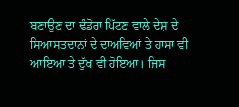ਬਣਾਉਣ ਦਾ ਢੰਡੋਰਾ ਪਿੱਟਣ ਵਾਲੇ ਦੇਸ਼ ਦੇ ਸਿਆਸਤਦਾਨਾਂ ਦੇ ਦਾਅਵਿਆਂ ਤੇ ਹਾਸਾ ਵੀ ਆਇਆ ਤੇ ਦੁੱਖ ਵੀ ਹੋਇਆ। ਜਿਸ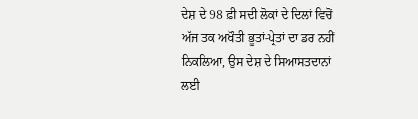ਦੇਸ਼ ਦੇ 98 ਫ਼ੀ ਸਦੀ ਲੋਕਾਂ ਦੇ ਦਿਲਾਂ ਵਿਚੋਂ ਅੱਜ ਤਕ ਅਖੌਤੀ ਭੂਤਾਂ-ਪ੍ਰੇਤਾਂ ਦਾ ਡਰ ਨਹੀਂ ਨਿਕਲਿਆ, ਉਸ ਦੇਸ਼ ਦੇ ਸਿਆਸਤਦਾਨਾਂ ਲਈ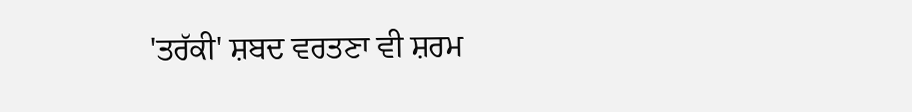'ਤਰੱਕੀ' ਸ਼ਬਦ ਵਰਤਣਾ ਵੀ ਸ਼ਰਮ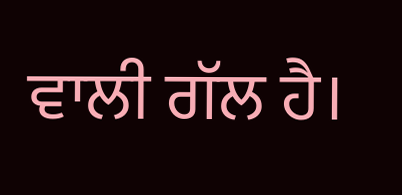ਵਾਲੀ ਗੱਲ ਹੈ।